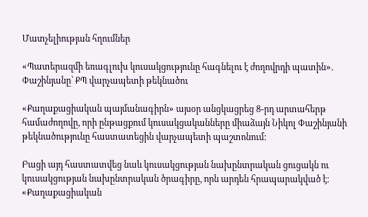Մատչելիության հղումներ

«Պատերազմի եռագլուխ կուսակցությունը հագնելու է ժողովրդի պատին». Փաշինյանը՝ ՔՊ վարչապետի թեկնածու

«Քաղաքացիական պայմանագիրն» այսօր անցկացրեց 8-րդ արտահերթ համաժողովը, որի ընթացքում կուսակցականները միաձայն Նիկոլ Փաշինյանի թեկնածությունը հաստատեցին վարչապետի պաշտոնում:

Բացի այդ հաստատվեց նաև կուսակցության նախընտրական ցուցակն ու կուսակցության նախընտրական ծրագիրը, որն արդեն հրապարակված է։ «Քաղաքացիական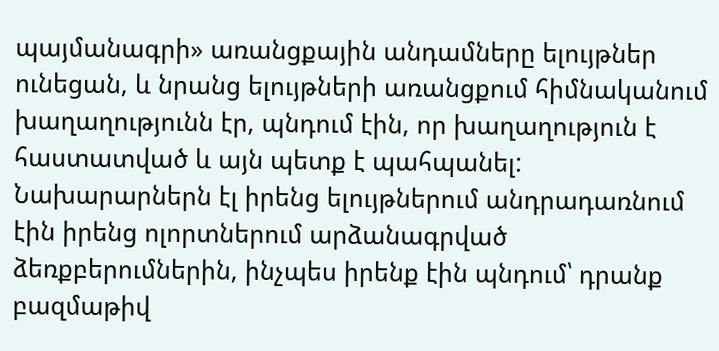պայմանագրի» առանցքային անդամները ելույթներ ունեցան, և նրանց ելույթների առանցքում հիմնականում խաղաղությունն էր, պնդում էին, որ խաղաղություն է հաստատված և այն պետք է պահպանել: Նախարարներն էլ իրենց ելույթներում անդրադառնում էին իրենց ոլորտներում արձանագրված ձեռքբերումներին, ինչպես իրենք էին պնդում՝ դրանք բազմաթիվ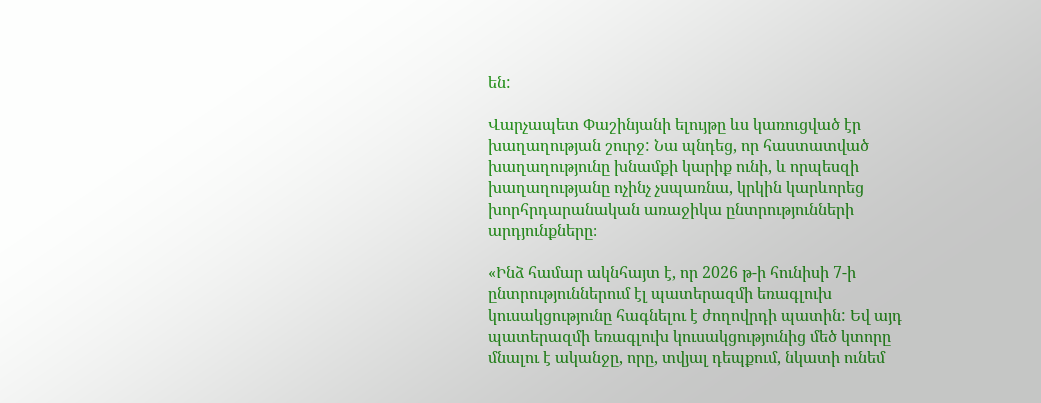են:

Վարչապետ Փաշինյանի ելույթը ևս կառուցված էր խաղաղության շուրջ: Նա պնդեց, որ հաստատված խաղաղությունը խնամքի կարիք ունի, և որպեսզի խաղաղությանը ոչինչ չսպառնա, կրկին կարևորեց խորհրդարանական առաջիկա ընտրությունների արդյունքները։

«Ինձ համար ակնհայտ է, որ 2026 թ-ի հունիսի 7-ի ընտրություններում էլ պատերազմի եռագլուխ կուսակցությունը հագնելու է ժողովրդի պատին: Եվ այդ պատերազմի եռագլուխ կուսակցությունից մեծ կտորը մնալու է ականջը, որը, տվյալ դեպքում, նկատի ունեմ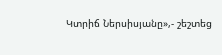Կտրիճ Ներսիսյանը»,- շեշտեց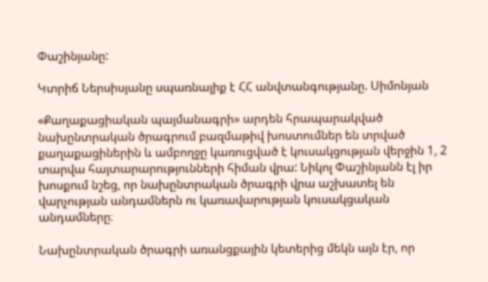Փաշինյանը:

Կտրիճ Ներսիսյանը սպառնալիք է ՀՀ անվտանգությանը. Սիմոնյան

«Քաղաքացիական պայմանագրի» արդեն հրապարակված նախընտրական ծրագրում բազմաթիվ խոստումներ են տրված քաղաքացիներին և ամբողջը կառուցված է կուսակցության վերջին 1, 2 տարվա հայտարարությունների հիման վրա: Նիկոլ Փաշինյանն էլ իր խոսքում նշեց, որ նախընտրական ծրագրի վրա աշխատել են վարչության անդամներն ու կառավարության կուսակցական անդամները։

Նախընտրական ծրագրի առանցքային կետերից մեկն այն էր, որ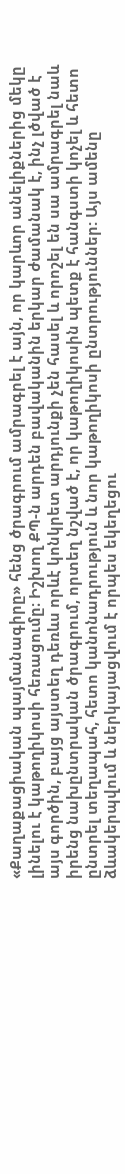«Քաղաքացիական պայմանագիրը» հենց ծրագրում ամրագրել է այն, որ կարևոր անելիքներից մեկը լինելու է կաթողիկոսի հեռացումը։ Իշխող ՔՊ-ն արդեն բավականին երկար ժամանակ է, ինչ լծված է այս գործին, բայց այստեղ դեռևս որևէ կոնկրետ արդյունքի չեն հասել և որոշել են սա ամրագրել նաև իրենց նախընտրական ծրագրում, որտեղ նշված է, որ կաթողիկոսին պետք է հանգստի կոչել և հետո ընտրել տեղապահ, հետո կանոնադրություն և նոր կաթողիկոսի ընտրություններ: Այս ամենը ձևակերպվում և ներկայացվում է որպես եկեղեցու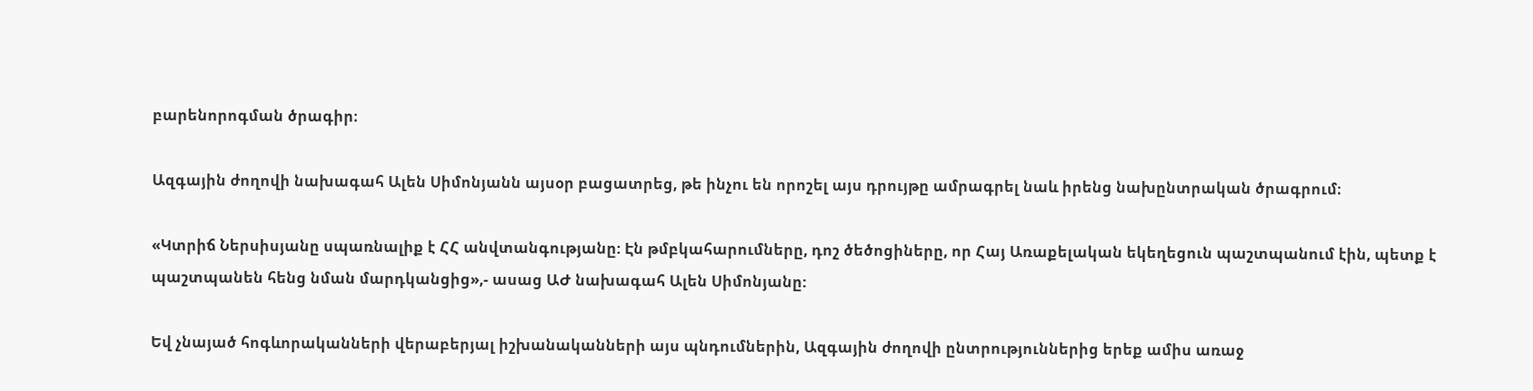բարենորոգման ծրագիր։

Ազգային ժողովի նախագահ Ալեն Սիմոնյանն այսօր բացատրեց, թե ինչու են որոշել այս դրույթը ամրագրել նաև իրենց նախընտրական ծրագրում։

«Կտրիճ Ներսիսյանը սպառնալիք է ՀՀ անվտանգությանը: Էն թմբկահարումները, դոշ ծեծոցիները, որ Հայ Առաքելական եկեղեցուն պաշտպանում էին, պետք է պաշտպանեն հենց նման մարդկանցից»,- ասաց ԱԺ նախագահ Ալեն Սիմոնյանը:

Եվ չնայած հոգևորականների վերաբերյալ իշխանականների այս պնդումներին, Ազգային ժողովի ընտրություններից երեք ամիս առաջ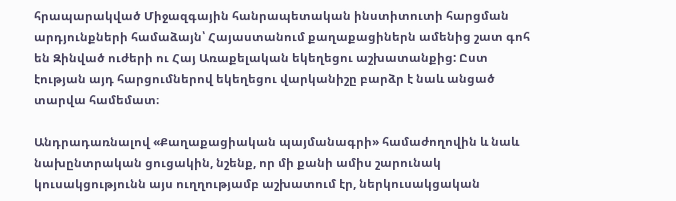հրապարակված Միջազգային հանրապետական ինստիտուտի հարցման արդյունքների համաձայն՝ Հայաստանում քաղաքացիներն ամենից շատ գոհ են Զինված ուժերի ու Հայ Առաքելական եկեղեցու աշխատանքից: Ըստ էության այդ հարցումներով եկեղեցու վարկանիշը բարձր է նաև անցած տարվա համեմատ։

Անդրադառնալով «Քաղաքացիական պայմանագրի» համաժողովին և նաև նախընտրական ցուցակին, նշենք, որ մի քանի ամիս շարունակ կուսակցությունն այս ուղղությամբ աշխատում էր, ներկուսակցական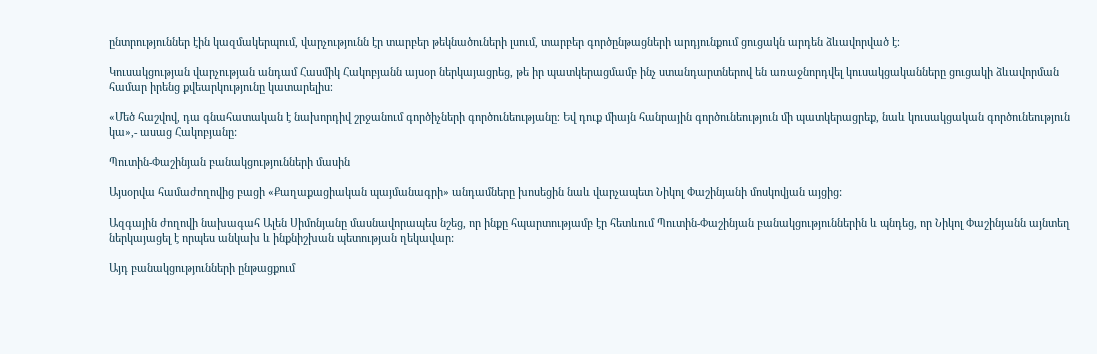ընտրություններ էին կազմակերպում, վարչությունն էր տարբեր թեկնածուների լսում, տարբեր գործընթացների արդյունքում ցուցակն արդեն ձևավորված է։

Կուսակցության վարչության անդամ Հասմիկ Հակոբյանն այսօր ներկայացրեց, թե իր պատկերացմամբ ինչ ստանդարտներով են առաջնորդվել կուսակցականները ցուցակի ձևավորման համար իրենց քվեարկությունը կատարելիս։

«Մեծ հաշվով, դա գնահատական է նախորդիվ շրջանում գործիչների գործունեությանը։ Եվ դուք միայն հանրային գործունեություն մի պատկերացրեք, նաև կուսակցական գործունեություն կա»,- ասաց Հակոբյանը:

Պուտին-Փաշինյան բանակցությունների մասին

Այսօրվա համաժողովից բացի «Քաղաքացիական պայմանագրի» անդամները խոսեցին նաև վարչապետ Նիկոլ Փաշինյանի մոսկովյան այցից:

Ազգային ժողովի նախագահ Ալեն Սիմոնյանը մասնավորապես նշեց, որ ինքը հպարտությամբ էր հետևում Պուտին-Փաշինյան բանակցություններին և պնդեց, որ Նիկոլ Փաշինյանն այնտեղ ներկայացել է որպես անկախ և ինքնիշխան պետության ղեկավար:

Այդ բանակցությունների ընթացքում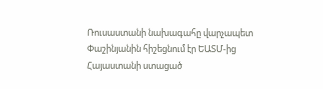Ռուսաստանի նախագահը վարչապետ Փաշինյանին հիշեցնում էր ԵԱՏՄ-ից Հայաստանի ստացած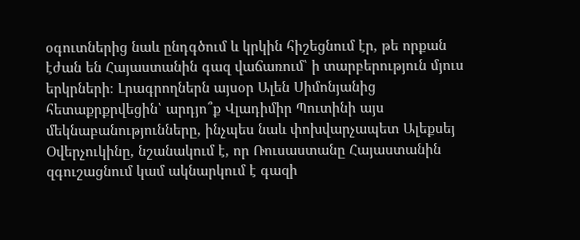օգուտներից նաև ընդգծում և կրկին հիշեցնում էր, թե որքան էժան են Հայաստանին գազ վաճառում՝ ի տարբերություն մյուս երկրների։ Լրագրողներն այսօր Ալեն Սիմոնյանից հետաքրքրվեցին՝ արդյո՞ք Վլադիմիր Պուտինի այս մեկնաբանությունները, ինչպես նաև փոխվարչապետ Ալեքսեյ Օվերչուկինը, նշանակում է, որ Ռուսաստանը Հայաստանին զգուշացնում կամ ակնարկում է գազի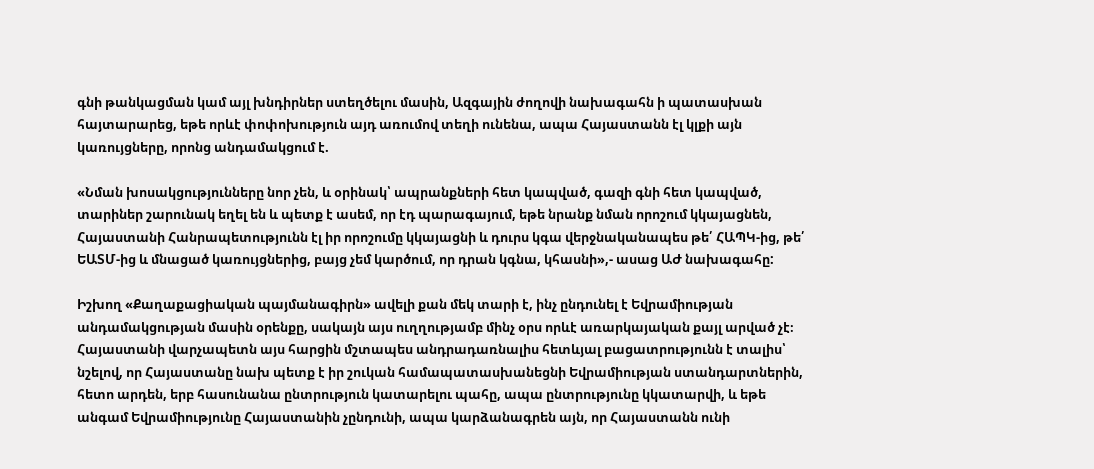գնի թանկացման կամ այլ խնդիրներ ստեղծելու մասին, Ազգային ժողովի նախագահն ի պատասխան հայտարարեց, եթե որևէ փոփոխություն այդ առումով տեղի ունենա, ապա Հայաստանն էլ կլքի այն կառույցները, որոնց անդամակցում է.

«Նման խոսակցությունները նոր չեն, և օրինակ՝ ապրանքների հետ կապված, գազի գնի հետ կապված, տարիներ շարունակ եղել են և պետք է ասեմ, որ էդ պարագայում, եթե նրանք նման որոշում կկայացնեն, Հայաստանի Հանրապետությունն էլ իր որոշումը կկայացնի և դուրս կգա վերջնականապես թե՛ ՀԱՊԿ-ից, թե՛ ԵԱՏՄ-ից և մնացած կառույցներից, բայց չեմ կարծում, որ դրան կգնա, կհասնի»,- ասաց ԱԺ նախագահը:

Իշխող «Քաղաքացիական պայմանագիրն» ավելի քան մեկ տարի է, ինչ ընդունել է Եվրամիության անդամակցության մասին օրենքը, սակայն այս ուղղությամբ մինչ օրս որևէ առարկայական քայլ արված չէ։ Հայաստանի վարչապետն այս հարցին մշտապես անդրադառնալիս հետևյալ բացատրությունն է տալիս՝ նշելով, որ Հայաստանը նախ պետք է իր շուկան համապատասխանեցնի Եվրամիության ստանդարտներին, հետո արդեն, երբ հասունանա ընտրություն կատարելու պահը, ապա ընտրությունը կկատարվի, և եթե անգամ Եվրամիությունը Հայաստանին չընդունի, ապա կարձանագրեն այն, որ Հայաստանն ունի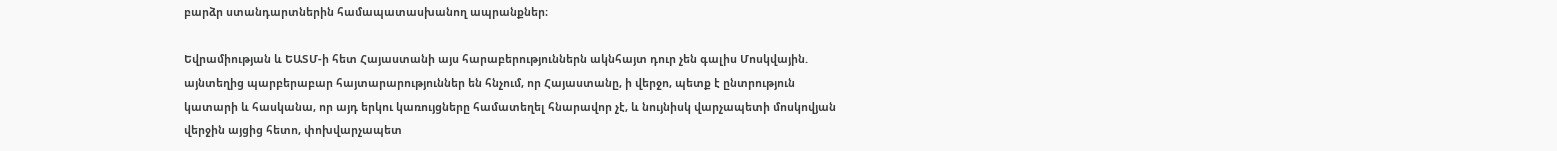բարձր ստանդարտներին համապատասխանող ապրանքներ։

Եվրամիության և ԵԱՏՄ-ի հետ Հայաստանի այս հարաբերություններն ակնհայտ դուր չեն գալիս Մոսկվային. այնտեղից պարբերաբար հայտարարություններ են հնչում, որ Հայաստանը, ի վերջո, պետք է ընտրություն կատարի և հասկանա, որ այդ երկու կառույցները համատեղել հնարավոր չէ, և նույնիսկ վարչապետի մոսկովյան վերջին այցից հետո, փոխվարչապետ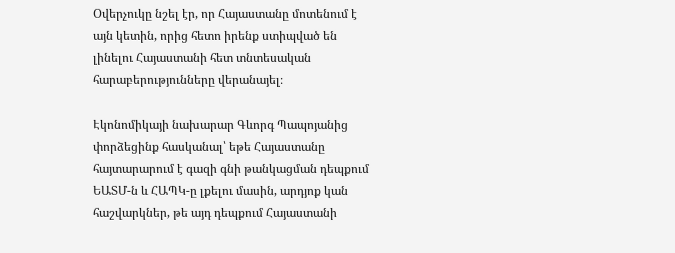Օվերչուկը նշել էր, որ Հայաստանը մոտենում է այն կետին, որից հետո իրենք ստիպված են լինելու Հայաստանի հետ տնտեսական հարաբերությունները վերանայել։

Էկոնոմիկայի նախարար Գևորգ Պապոյանից փորձեցինք հասկանալ՝ եթե Հայաստանը հայտարարում է գազի գնի թանկացման դեպքում ԵԱՏՄ-ն և ՀԱՊԿ-ը լքելու մասին, արդյոք կան հաշվարկներ, թե այդ դեպքում Հայաստանի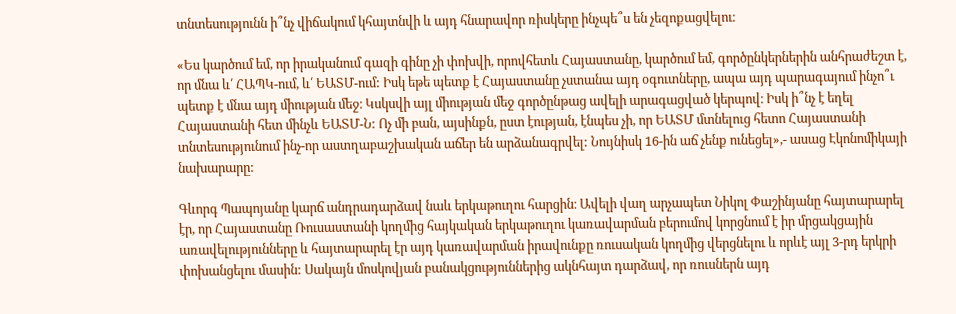տնտեսությունն ի՞նչ վիճակում կհայտնվի և այդ հնարավոր ռիսկերը ինչպե՞ս են չեզոքացվելու։

«Ես կարծում եմ, որ իրականում գազի գինը չի փոխվի, որովհետև Հայաստանը, կարծում եմ, գործընկերներին անհրաժեշտ է, որ մնա և՛ ՀԱՊԿ-ում, և՛ ԵԱՏՄ-ում: Իսկ եթե պետք է Հայաստանը չստանա այդ օգուտները, ապա այդ պարագայում ինչո՞ւ պետք է մնա այդ միության մեջ։ Կսկսվի այլ միության մեջ գործընթաց ավելի արագացված կերպով։ Իսկ ի՞նչ է եղել Հայաստանի հետ մինչև ԵԱՏՄ-Ն: Ոչ մի բան, այսինքն, ըստ էության, էնպես չի, որ ԵԱՏՄ մտնելուց հետո Հայաստանի տնտեսությունում ինչ-որ աստղաբաշխական աճեր են արձանագրվել: Նույնիսկ 16-ին աճ չենք ունեցել»,- ասաց Էկոնոմիկայի նախարարը:

Գևորգ Պապոյանը կարճ անդրադարձավ նաև երկաթուղու հարցին։ Ավելի վաղ արչապետ Նիկոլ Փաշինյանը հայտարարել էր, որ Հայաստանը Ռուսաստանի կողմից հայկական երկաթուղու կառավարման բերումով կորցնում է իր մրցակցային առավելությունները և հայտարարել էր այդ կառավարման իրավունքը ռուսական կողմից վերցնելու և որևէ այլ 3-րդ երկրի փոխանցելու մասին: Սակայն մոսկովյան բանակցություններից ակնհայտ դարձավ, որ ռուսներն այդ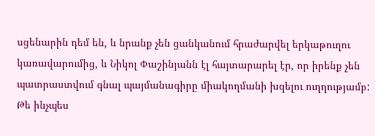սցենարին դեմ են, և նրանք չեն ցանկանում հրաժարվել երկաթուղու կառավարումից, և Նիկոլ Փաշինյանն էլ հայտարարել էր, որ իրենք չեն պատրաստվում գնալ պայմանագիրը միակողմանի խզելու ուղղությամբ: Թե ինչպես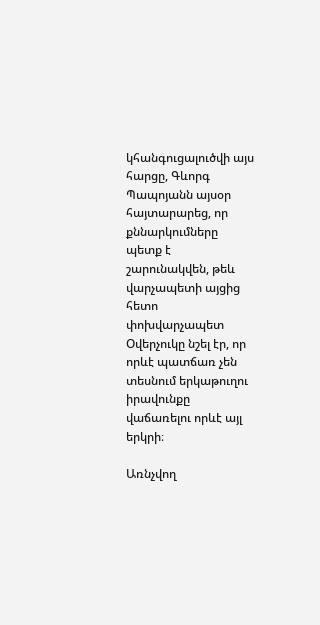կհանգուցալուծվի այս հարցը, Գևորգ Պապոյանն այսօր հայտարարեց, որ քննարկումները պետք է շարունակվեն, թեև վարչապետի այցից հետո փոխվարչապետ Օվերչուկը նշել էր, որ որևէ պատճառ չեն տեսնում երկաթուղու իրավունքը վաճառելու որևէ այլ երկրի։

Առնչվող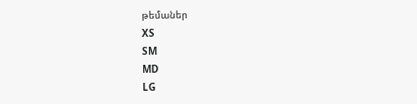թեմաներ
XS
SM
MD
LG